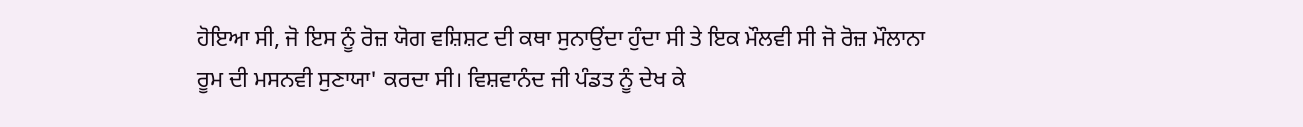ਹੋਇਆ ਸੀ, ਜੋ ਇਸ ਨੂੰ ਰੋਜ਼ ਯੋਗ ਵਸ਼ਿਸ਼ਟ ਦੀ ਕਥਾ ਸੁਨਾਉਂਦਾ ਹੁੰਦਾ ਸੀ ਤੇ ਇਕ ਮੌਲਵੀ ਸੀ ਜੋ ਰੋਜ਼ ਮੌਲਾਨਾ ਰੂਮ ਦੀ ਮਸਨਵੀ ਸੁਣਾਯਾ' ਕਰਦਾ ਸੀ। ਵਿਸ਼ਵਾਨੰਦ ਜੀ ਪੰਡਤ ਨੂੰ ਦੇਖ ਕੇ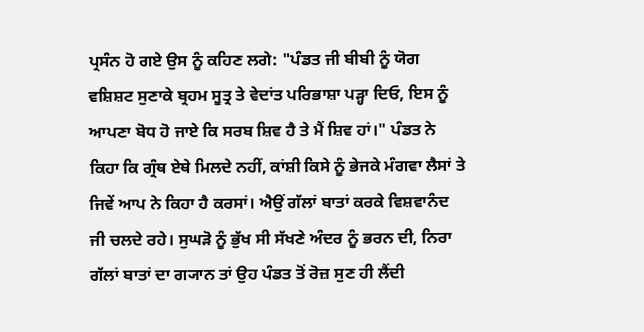ਪ੍ਰਸੰਨ ਹੋ ਗਏ ਉਸ ਨੂੰ ਕਹਿਣ ਲਗੇ: "ਪੰਡਤ ਜੀ ਬੀਬੀ ਨੂੰ ਯੋਗ ਵਸ਼ਿਸ਼ਟ ਸੁਣਾਕੇ ਬ੍ਰਹਮ ਸੂਤ੍ਰ ਤੇ ਵੇਦਾਂਤ ਪਰਿਭਾਸ਼ਾ ਪੜ੍ਹਾ ਦਿਓ, ਇਸ ਨੂੰ ਆਪਣਾ ਬੋਧ ਹੋ ਜਾਏ ਕਿ ਸਰਬ ਸ਼ਿਵ ਹੈ ਤੇ ਮੈਂ ਸ਼ਿਵ ਹਾਂ।" ਪੰਡਤ ਨੇ ਕਿਹਾ ਕਿ ਗ੍ਰੰਥ ਏਥੇ ਮਿਲਦੇ ਨਹੀਂ, ਕਾਂਸ਼ੀ ਕਿਸੇ ਨੂੰ ਭੇਜਕੇ ਮੰਗਵਾ ਲੈਸਾਂ ਤੇ ਜਿਵੇਂ ਆਪ ਨੇ ਕਿਹਾ ਹੈ ਕਰਸਾਂ। ਐਉਂ ਗੱਲਾਂ ਬਾਤਾਂ ਕਰਕੇ ਵਿਸ਼ਵਾਨੰਦ ਜੀ ਚਲਦੇ ਰਹੇ। ਸੁਘੜੋ ਨੂੰ ਭੁੱਖ ਸੀ ਸੱਖਣੇ ਅੰਦਰ ਨੂੰ ਭਰਨ ਦੀ, ਨਿਰਾ ਗੱਲਾਂ ਬਾਤਾਂ ਦਾ ਗ੍ਯਾਨ ਤਾਂ ਉਹ ਪੰਡਤ ਤੋਂ ਰੋਜ਼ ਸੁਣ ਹੀ ਲੈਂਦੀ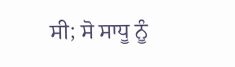ਸੀ; ਸੋ ਸਾਧੂ ਨੂੰ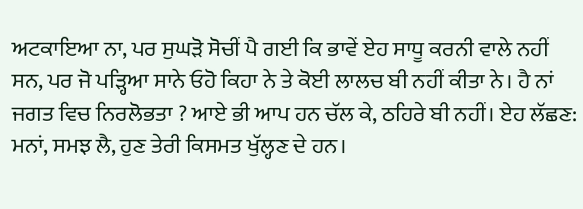ਅਟਕਾਇਆ ਨਾ, ਪਰ ਸੁਘੜੋ ਸੋਚੀਂ ਪੈ ਗਈ ਕਿ ਭਾਵੇਂ ਏਹ ਸਾਧੂ ਕਰਨੀ ਵਾਲੇ ਨਹੀਂ ਸਨ, ਪਰ ਜੋ ਪੜ੍ਹਿਆ ਸਾਨੇ ਓਹੋ ਕਿਹਾ ਨੇ ਤੇ ਕੋਈ ਲਾਲਚ ਬੀ ਨਹੀਂ ਕੀਤਾ ਨੇ। ਹੈ ਨਾਂ ਜਗਤ ਵਿਚ ਨਿਰਲੋਭਤਾ ? ਆਏ ਭੀ ਆਪ ਹਨ ਚੱਲ ਕੇ, ਠਹਿਰੇ ਬੀ ਨਹੀਂ। ਏਹ ਲੱਛਣ: ਮਨਾਂ, ਸਮਝ ਲੈ, ਹੁਣ ਤੇਰੀ ਕਿਸਮਤ ਖੁੱਲ੍ਹਣ ਦੇ ਹਨ।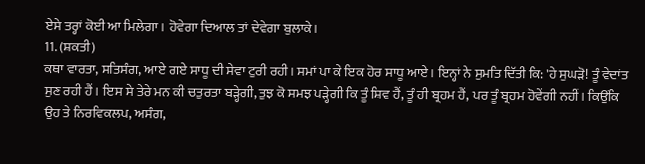ਏਸੇ ਤਰ੍ਹਾਂ ਕੋਈ ਆ ਮਿਲੇਗਾ। ਹੋਵੇਗਾ ਦਿਆਲ ਤਾਂ ਦੇਵੇਗਾ ਬੁਲਾਕੇ।
11. (ਸ਼ਕਤੀ)
ਕਥਾ ਵਾਰਤਾ, ਸਤਿਸੰਗ, ਆਏ ਗਏ ਸਾਧੂ ਦੀ ਸੇਵਾ ਟੁਰੀ ਰਹੀ। ਸਮਾਂ ਪਾ ਕੇ ਇਕ ਹੋਰ ਸਾਧੂ ਆਏ। ਇਨ੍ਹਾਂ ਨੇ ਸੁਮਤਿ ਦਿੱਤੀ ਕਿ: 'ਹੇ ਸੁਘੜੋ! ਤੂੰ ਵੇਦਾਂਤ ਸੁਣ ਰਹੀ ਹੈਂ। ਇਸ ਸੇ ਤੇਰੇ ਮਨ ਕੀ ਚਤੁਰਤਾ ਬੜ੍ਹੇਗੀ, ਤੁਝ ਕੋ ਸਮਝ ਪੜ੍ਹੇਗੀ ਕਿ ਤੂੰ ਸ਼ਿਵ ਹੈਂ, ਤੂੰ ਹੀ ਬ੍ਰਹਮ ਹੈਂ, ਪਰ ਤੂੰ ਬ੍ਰਹਮ ਹੋਵੇਂਗੀ ਨਹੀਂ। ਕਿਉਂਕਿ ਉਹ ਤੇ ਨਿਰਵਿਕਲਪ, ਅਸੰਗ,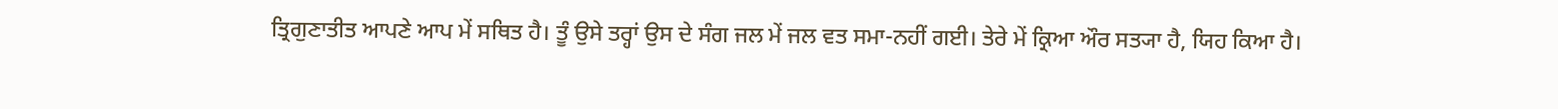ਤ੍ਰਿਗੁਣਾਤੀਤ ਆਪਣੇ ਆਪ ਮੇਂ ਸਥਿਤ ਹੈ। ਤੂੰ ਉਸੇ ਤਰ੍ਹਾਂ ਉਸ ਦੇ ਸੰਗ ਜਲ ਮੇਂ ਜਲ ਵਤ ਸਮਾ-ਨਹੀਂ ਗਈ। ਤੇਰੇ ਮੇਂ ਕ੍ਰਿਆ ਔਰ ਸਤ੍ਯਾ ਹੈ, ਯਿਹ ਕਿਆ ਹੈ।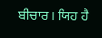ਬੀਚਾਰ। ਯਿਹ ਹੈ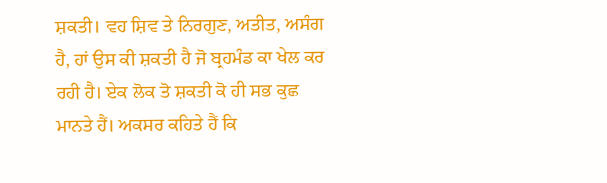ਸ਼ਕਤੀ। ਵਹ ਸ਼ਿਵ ਤੇ ਨਿਰਗੁਣ, ਅਤੀਤ, ਅਸੰਗ ਹੈ, ਹਾਂ ਉਸ ਕੀ ਸ਼ਕਤੀ ਹੈ ਜੋ ਬ੍ਰਹਮੰਡ ਕਾ ਖੇਲ ਕਰ ਰਹੀ ਹੈ। ਏਕ ਲੋਕ ਤੋ ਸ਼ਕਤੀ ਕੋ ਹੀ ਸਭ ਕੁਛ ਮਾਨਤੇ ਹੈਂ। ਅਕਸਰ ਕਹਿਤੇ ਹੈਂ ਕਿ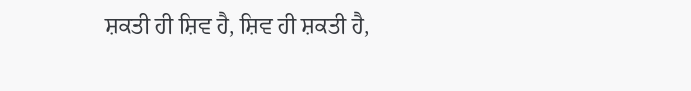ਸ਼ਕਤੀ ਹੀ ਸ਼ਿਵ ਹੈ, ਸ਼ਿਵ ਹੀ ਸ਼ਕਤੀ ਹੈ,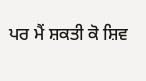ਪਰ ਮੈਂ ਸ਼ਕਤੀ ਕੋ ਸ਼ਿਵ